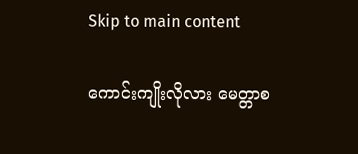Skip to main content

ကောင်းကျိုးလိုလား မေတ္တာစ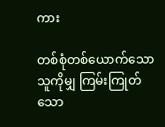ကား

တစ်စုံတစ်ယောက်သောသူကိုမျှ ကြမ်းကြုတ်သော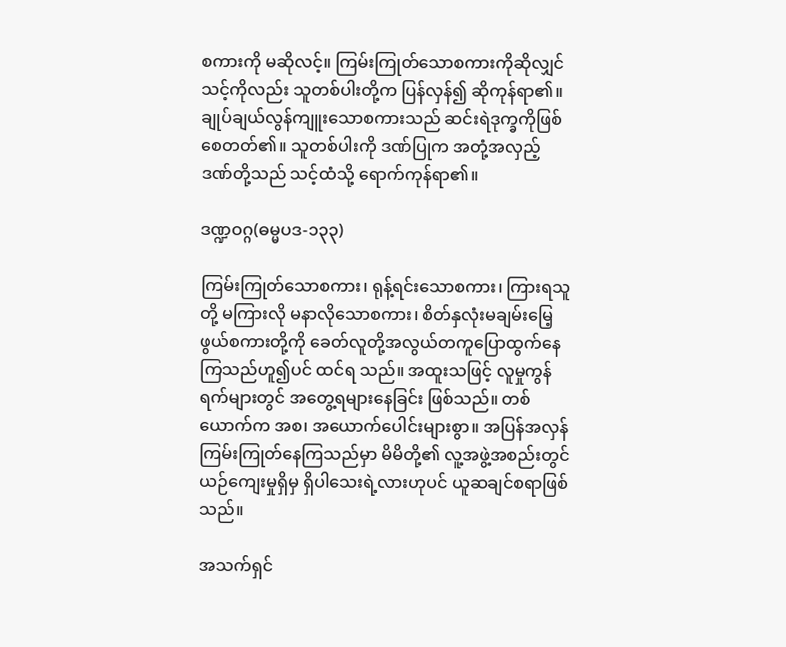စကားကို မဆိုလင့်။ ကြမ်းကြုတ်သောစကားကိုဆိုလျှင် သင့်ကိုလည်း သူတစ်ပါးတို့က ပြန်လှန်၍ ဆိုကုန်ရာ၏။ ချုပ်ချယ်လွန်ကျူးသောစကားသည် ဆင်းရဲဒုက္ခကိုဖြစ်စေတတ်၏။ သူတစ်ပါးကို ဒဏ်ပြုက အတုံ့အလှည့် ဒဏ်တို့သည် သင့်ထံသို့ ရောက်ကုန်ရာ၏။

ဒဏ္ဍဝဂ္ဂ(ဓမ္မပဒ-၁၃၃)

ကြမ်းကြုတ်သောစကား၊ ရုန့်ရင်းသောစကား၊ ကြားရသူတို့ မကြားလို မနာလိုသောစကား၊ စိတ်နှလုံးမချမ်းမြေ့ဖွယ်စကားတို့ကို ခေတ်လူတို့အလွယ်တကူပြောထွက်နေကြသည်ဟူ၍ပင် ထင်ရ သည်။ အထူးသဖြင့် လူမှုကွန်ရက်များတွင် အတွေ့ရများနေခြင်း ဖြစ်သည်။ တစ်ယောက်က အစ၊ အယောက်ပေါင်းများစွာ။ အပြန်အလှန် ကြမ်းကြုတ်နေကြသည်မှာ မိမိတို့၏ လူ့အဖွဲ့အစည်းတွင် ယဉ်ကျေးမှုရှိမှ ရှိပါသေးရဲ့လားဟုပင် ယူဆချင်စရာဖြစ်သည်။

အသက်ရှင်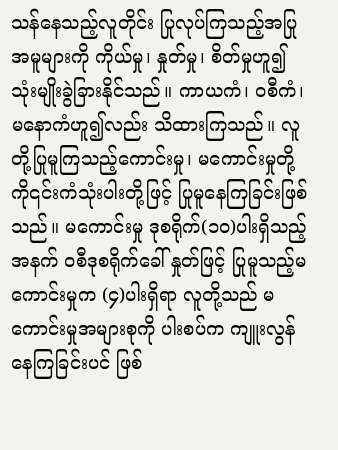သန်နေသည့်လူတိုင်း ပြုလုပ်ကြသည့်အပြုအမူများကို ကိုယ်မှု၊ နှုတ်မှု၊ စိတ်မှုဟူ၍ သုံးမျိုးခွဲခြားနိုင်သည်။ ကာယကံ၊ ဝစီကံ၊ မနောကံဟူ၍လည်း သိထားကြသည်။ လူတို့ပြုမူကြသည့်ကောင်းမှု၊ မကောင်းမှုတို့ကို၎င်းကံသုံးပါးတို့ဖြင့် ပြုမူနေကြခြင်းဖြစ်သည်။ မကောင်းမှု ဒုစရိုက်(၁၀)ပါးရှိသည့်အနက် ဝစီဒုစရိုက်ခေါ် နှုတ်ဖြင့် ပြုမူသည့်မကောင်းမှုက (၄)ပါးရှိရာ လူတို့သည် မကောင်းမှုအများစုကို ပါးစပ်က ကျူးလွန်နေကြခြင်းပင် ဖြစ်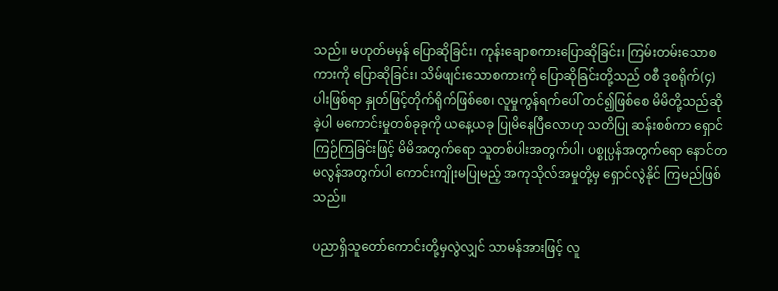သည်။ မဟုတ်မမှန် ပြောဆိုခြင်း၊ ကုန်းချောစကားပြောဆိုခြင်း၊ ကြမ်းတမ်းသောစကားကို ပြောဆိုခြင်း၊ သိမ်ဖျင်းသောစကားကို ပြောဆိုခြင်းတို့သည် ဝစီ ဒုစရိုက်(၄) ပါးဖြစ်ရာ နှုတ်ဖြင့်တိုက်ရိုက်ဖြစ်စေ၊ လူမှုကွန်ရက်ပေါ် တင်၍ဖြစ်စေ မိမိတို့သည်ဆိုခဲ့ပါ မကောင်းမှုတစ်ခုခုကို ယနေ့ယခု ပြုမိနေပြီလောဟု သတိပြု ဆန်းစစ်ကာ ရှောင်ကြဉ်ကြခြင်းဖြင့် မိမိအတွက်ရော သူတစ်ပါးအတွက်ပါ၊ ပစ္စုပ္ပန်အတွက်ရော နောင်တမလွန်အတွက်ပါ ကောင်းကျိုးမပြုမည့် အကုသိုလ်အမှုတို့မှ ရှောင်လွဲနိုင် ကြမည်ဖြစ်သည်။

ပညာရှိသူတော်ကောင်းတို့မှလွဲလျှင် သာမန်အားဖြင့် လူ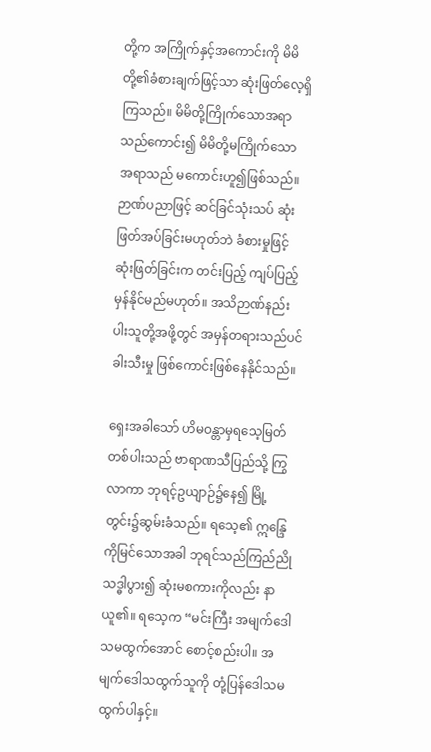တို့က အကြိုက်နှင့်အကောင်းကို မိမိတို့၏ခံစားချက်ဖြင့်သာ ဆုံးဖြတ်လေ့ရှိကြသည်။ မိမိတို့ကြိုက်သောအရာသည်ကောင်း၍ မိမိတို့မကြိုက်သော အရာသည် မကောင်းဟူ၍ဖြစ်သည်။ ဉာဏ်ပညာဖြင့် ဆင်ခြင်သုံးသပ် ဆုံးဖြတ်အပ်ခြင်းမဟုတ်ဘဲ ခံစားမှုဖြင့် ဆုံးဖြတ်ခြင်းက တင်းပြည့် ကျပ်ပြည့်မှန်နိုင်မည်မဟုတ်။ အသိဉာဏ်နည်းပါးသူတို့အဖို့တွင် အမှန်တရားသည်ပင် ခါးသီးမှု ဖြစ်ကောင်းဖြစ်နေနိုင်သည်။

ရှေးအခါသော် ဟိမဝန္တာမှရသေ့မြတ်တစ်ပါးသည် ဗာရာဏသီပြည်သို့ ကြွလာကာ ဘုရင့်ဥယျာဉ်၌နေ၍ မြို့တွင်း၌ဆွမ်းခံသည်။ ရသေ့၏ ဣန္ဒြေကိုမြင်သောအခါ ဘုရင်သည်ကြည်ညိုသဒ္ဓါပွား၍ ဆုံးမစကားကိုလည်း နာယူ၏။ ရသေ့က “မင်းကြီး အမျက်ဒေါသမထွက်အောင် စောင့်စည်းပါ။ အမျက်ဒေါသထွက်သူကို တုံ့ပြန်ဒေါသမထွက်ပါနှင့်။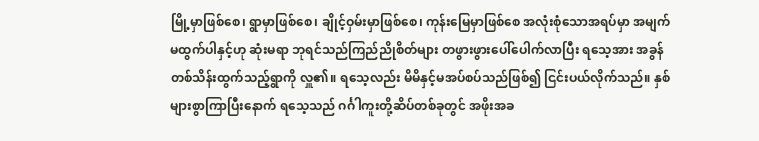မြို့မှာဖြစ်စေ၊ ရွာမှာဖြစ်စေ၊ ချိုင့်ဝှမ်းမှာဖြစ်စေ၊ ကုန်းမြေမှာဖြစ်စေ အလုံးစုံသောအရပ်မှာ အမျက်မထွက်ပါနှင့်ဟု ဆုံးမရာ ဘုရင်သည်ကြည်ညိုစိတ်များ တဖွားဖွားပေါ်ပေါက်လာပြီး ရသေ့အား အခွန်တစ်သိန်းထွက်သည့်ရွာကို လှူ၏။ ရသေ့လည်း မိမိနှင့်မအပ်စပ်သည်ဖြစ်၍ ငြင်းပယ်လိုက်သည်။ နှစ်များစွာကြာပြီးနောက် ရသေ့သည် ဂင်္ဂါကူးတို့ဆိပ်တစ်ခုတွင် အဖိုးအခ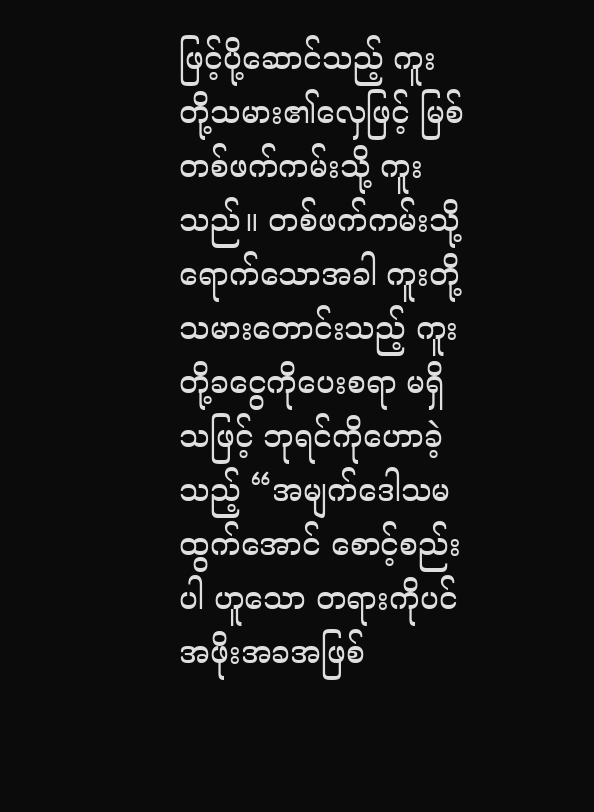ဖြင့်ပို့ဆောင်သည့် ကူးတို့သမား၏လှေဖြင့် မြစ်တစ်ဖက်ကမ်းသို့ ကူးသည်။ တစ်ဖက်ကမ်းသို့ ရောက်သောအခါ ကူးတို့သမားတောင်းသည့် ကူးတို့ခငွေကိုပေးစရာ မရှိသဖြင့် ဘုရင်ကိုဟောခဲ့သည့် “အမျက်ဒေါသမထွက်အောင် စောင့်စည်းပါ ဟူသော တရားကိုပင် အဖိုးအခအဖြစ်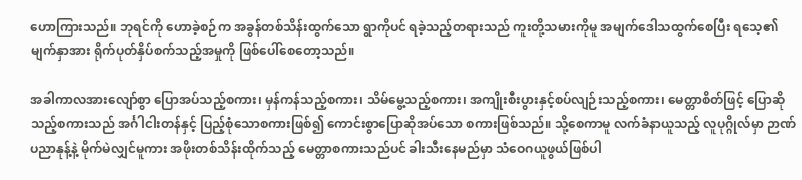ဟောကြားသည်။ ဘုရင်ကို ဟောခဲ့စဉ်က အခွန်တစ်သိန်းထွက်သော ရွာကိုပင် ရခဲ့သည့်တရားသည် ကူးတို့သမားကိုမူ အမျက်ဒေါသထွက်စေပြီး ရသေ့၏ မျက်နှာအား ရိုက်ပုတ်နှိပ်စက်သည့်အမှုကို ဖြစ်ပေါ်စေတော့သည်။

အခါကာလအားလျော်စွာ ပြောအပ်သည့်စကား၊ မှန်ကန်သည့်စကား၊ သိမ်မွေ့သည့်စကား၊ အကျိုးစီးပွားနှင့်စပ်လျဉ်းသည့်စကား၊ မေတ္တာစိတ်ဖြင့် ပြောဆိုသည့်စကားသည် အင်္ဂါငါးတန်နှင့် ပြည့်စုံသောစကားဖြစ်၍ ကောင်းစွာပြောဆိုအပ်သော စကားဖြစ်သည်။ သို့စေကာမူ လက်ခံနာယူသည့် လူပုဂ္ဂိုလ်မှာ ဉာဏ်ပညာနုန့်နဲ့ မိုက်မဲလျှင်မူကား အဖိုးတစ်သိန်းထိုက်သည့် မေတ္တာစကားသည်ပင် ခါးသီးနေမည်မှာ သံဝေဂယူဖွယ်ဖြစ်ပါ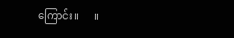ကြောင်း။      ။